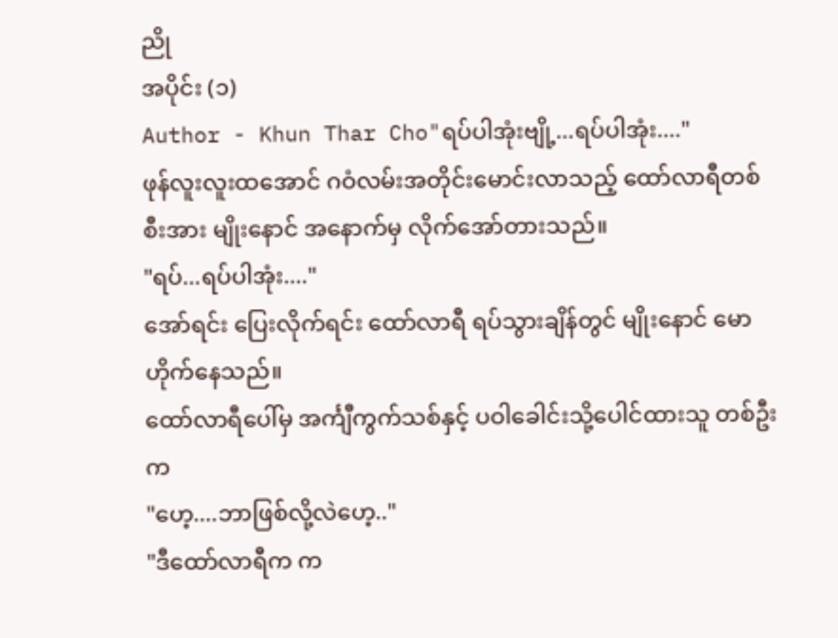ညို
အပိုင်း (၁)
Author - Khun Thar Cho"ရပ်ပါအုံးဗျို့...ရပ်ပါအုံး...."
ဖုန်လူးလူးထအောင် ဂဝံလမ်းအတိုင်းမောင်းလာသည့် ထော်လာရီတစ်စီးအား မျိုးနောင် အနောက်မှ လိုက်အော်တားသည်။
"ရပ်...ရပ်ပါအုံး...."
အော်ရင်း ပြေးလိုက်ရင်း ထော်လာရီ ရပ်သွားချိန်တွင် မျိုးနောင် မောဟိုက်နေသည်။
ထော်လာရီပေါ်မှ အင်္ကျီကွက်သစ်နှင့် ပဝါခေါင်းသို့ပေါင်ထားသူ တစ်ဦးက
"ဟေ့....ဘာဖြစ်လို့လဲဟေ့.."
"ဒီထော်လာရီက က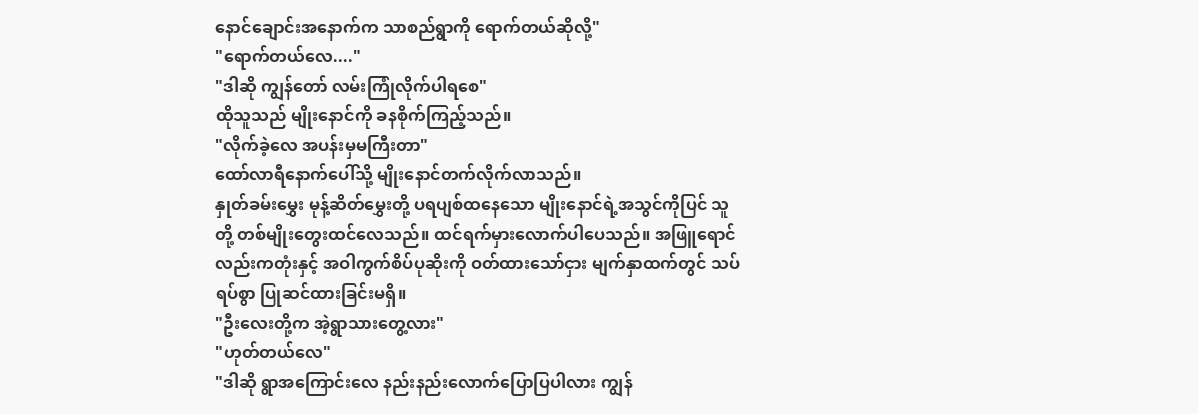နောင်ချောင်းအနောက်က သာစည်ရွာကို ရောက်တယ်ဆိုလို့"
"ရောက်တယ်လေ...."
"ဒါဆို ကျွန်တော် လမ်းကြုံလိုက်ပါရစေ"
ထိုသူသည် မျိုးနောင်ကို ခနစိုက်ကြည့်သည်။
"လိုက်ခဲ့လေ အပန်းမှမကြီးတာ"
ထော်လာရီနောက်ပေါ်သို့ မျိုးနောင်တက်လိုက်လာသည်။
နှုတ်ခမ်းမွှေး မုန့်ဆိတ်မွှေးတို့ ပရပျစ်ထနေသော မျိုးနောင်ရဲ့အသွင်ကိုပြင် သူတို့ တစ်မျိုးတွေးထင်လေသည်။ ထင်ရက်မှားလောက်ပါပေသည်။ အဖြူရောင်လည်းကတုံးနှင့် အဝါကွက်စိပ်ပုဆိုးကို ဝတ်ထားသော်ငှား မျက်နှာထက်တွင် သပ်ရပ်စွာ ပြုဆင်ထားခြင်းမရှိ။
"ဦးလေးတို့က အဲ့ရွာသားတွေ့လား"
"ဟုတ်တယ်လေ"
"ဒါဆို ရွာအကြောင်းလေ နည်းနည်းလောက်ပြောပြပါလား ကျွန်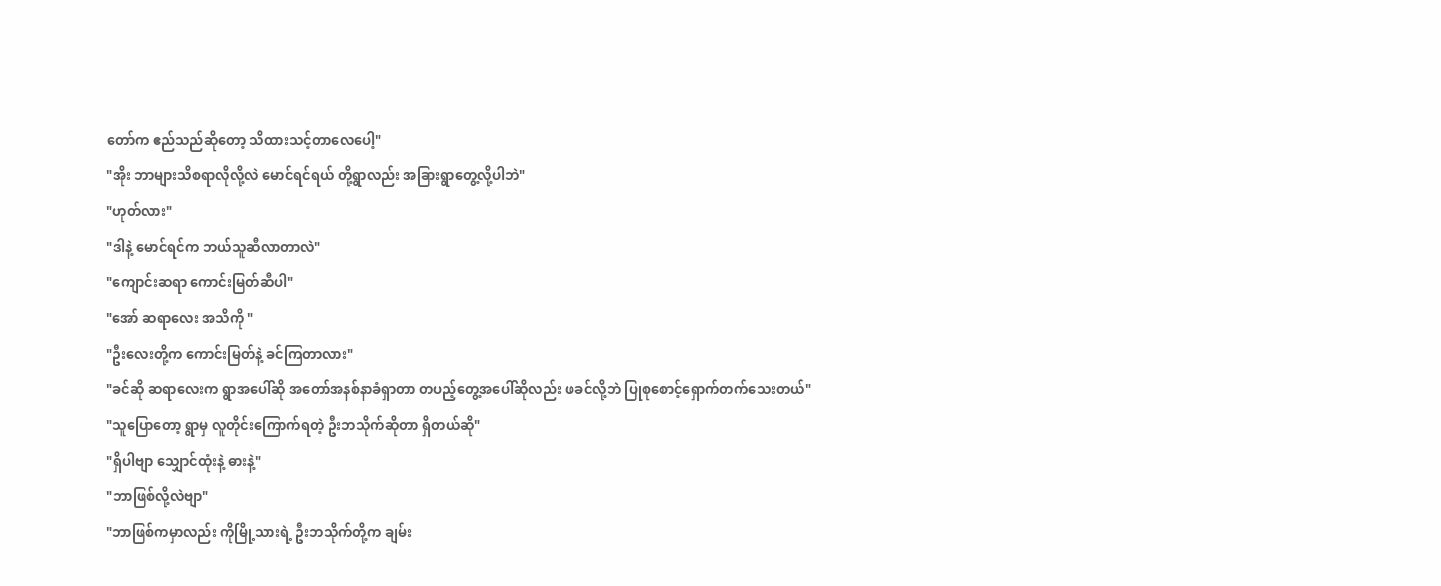တော်က ဧည်သည်ဆိုတော့ သိထားသင့်တာလေပေါ့"
"အိုး ဘာများသိစရာလိုလို့လဲ မောင်ရင်ရယ် တို့ရွာလည်း အခြားရွာတွေ့လို့ပါဘဲ"
"ဟုတ်လား"
"ဒါနဲ့ မောင်ရင်က ဘယ်သူဆီလာတာလဲ"
"ကျောင်းဆရာ ကောင်းမြတ်ဆီပါ"
"အော် ဆရာလေး အသိကို "
"ဦးလေးတို့က ကောင်းမြတ်နဲ့ ခင်ကြတာလား"
"ခင်ဆို ဆရာလေးက ရွာအပေါ်ဆို အတော်အနစ်နာခံရှာတာ တပည့်တွေ့အပေါ်ဆိုလည်း ဖခင်လို့ဘဲ ပြုစုစောင့်ရှောက်တက်သေးတယ်"
"သူပြောတော့ ရွာမှ လူတိုင်းကြောက်ရတဲ့ ဦးဘသိုက်ဆိုတာ ရှိတယ်ဆို"
"ရှိပါဗျာ သျှောင်ထုံးနဲ့ ဓားနဲ့"
"ဘာဖြစ်လို့လဲဗျာ"
"ဘာဖြစ်ကမှာလည်း ကိုမြို့သားရဲ့ ဦးဘသိုက်တို့က ချမ်း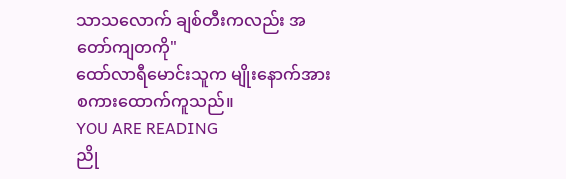သာသလောက် ချစ်တီးကလည်း အတော်ကျတကို"
ထော်လာရီမောင်းသူက မျိုးနောက်အား စကားထောက်ကူသည်။
YOU ARE READING
ညို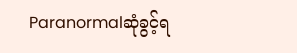Paranormalဆုံခွင့်ရ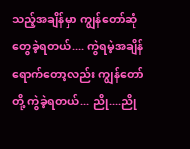သည့်အချိန်မှာ ကျွန်တော်ဆုံတွေခဲ့ရတယ်.... ကွဲရမဲ့အချိန်ရောက်တော့လည်း ကျွန်တော်တို့ ကွဲခဲ့ရတယ်... ညို....ညို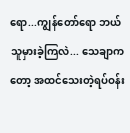ရော...ကျွန်တော်ရော ဘယ်သူမှားခဲ့ကြလဲ... သေချာကတော့ အထင်သေးတဲ့ရပ်ဝန်း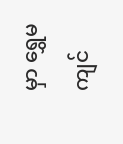မှာ ရွှေမကျင်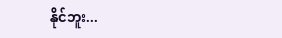နိုင်ဘူး...